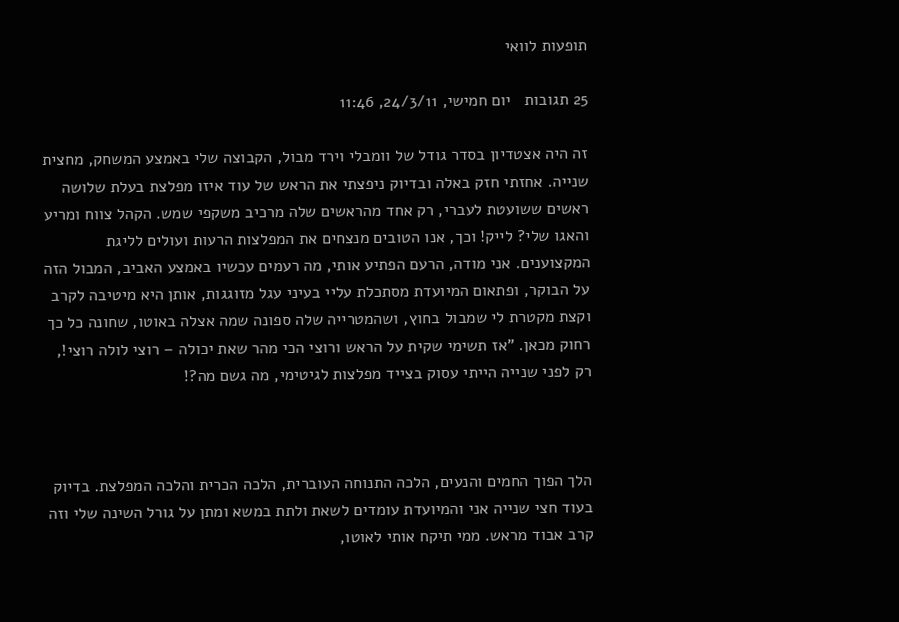תופעות לוואי

25 תגובות   יום חמישי, 24/3/11, 11:46

זה היה אצטדיון בסדר גודל של וומבלי וירד מבול, הקבוצה שלי באמצע המשחק, מחצית שנייה. אחזתי חזק באלה ובדיוק ניפצתי את הראש של עוד איזו מפלצת בעלת שלושה ראשים ששועטת לעברי, רק אחד מהראשים שלה מרכיב משקפי שמש. הקהל צווח ומריע והאגו שלי? לייק! וכך, אנו הטובים מנצחים את המפלצות הרעות ועולים לליגת המקצוענים. אני מודה, הרעם הפתיע אותי, מה רעמים עכשיו באמצע האביב, המבול הזה על הבוקר, ופתאום המיועדת מסתכלת עליי בעיני עגל מזוגגות, אותן היא מיטיבה לקרב וקצת מקטרת לי שמבול בחוץ, ושהמטרייה שלה ספונה שמה אצלה באוטו, שחונה כל כך רחוק מכאן. "אז תשימי שקית על הראש ורוצי הכי מהר שאת יכולה – רוצי לולה רוצי!, רק לפני שנייה הייתי עסוק בצייד מפלצות לגיטימי, מה גשם מה?!



הלך הפוך החמים והנעים, הלכה התנוחה העוברית, הלכה הכרית והלכה המפלצת. בדיוק בעוד חצי שנייה אני והמיועדת עומדים לשאת ולתת במשא ומתן על גורל השינה שלי וזה קרב אבוד מראש. ממי תיקח אותי לאוטו,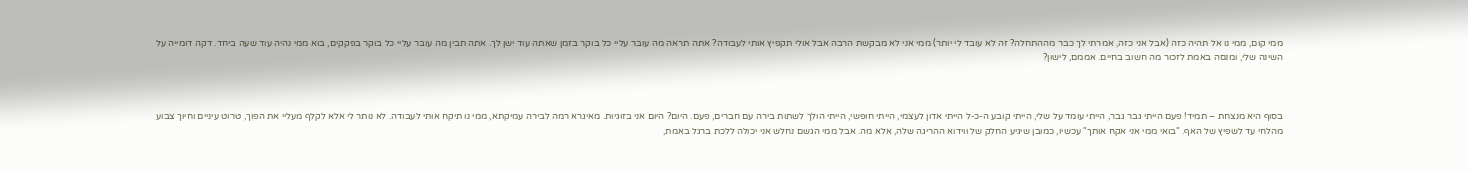ממי קום, ממי נו אל תהיה כזה (אבל אני כזה, אמרתי לך כבר מההתחלה? זה לא עובד לי יותר) ממי אני לא מבקשת הרבה אבל אולי תקפיץ אותי לעבודה? אתה תראה מה עובר עליי כל בוקר בזמן שאתה עוד ישן לך. אתה תבין מה עובר עליי כל בוקר בפקקים, בוא ממי נהיה עוד שעה ביחד. דקה דומייה על השינה שלי, ומנסה באמת לזכור מה חשוב בחיים. אממם, לישון?



בסוף היא מנצחת – תמיד! פעם הייתי גבר גבר, הייתי עומד על שלי, הייתי קובע ה-כ-ל הייתי אדון לעצמי, הייתי חופשי, הייתי הולך לשתות בירה עם חברים, פעם. היום? היום אני בזוגיות. מאיגרא רמה לבירה עמיקתא, ממי נו תיקח אותי לעבודה. לא נותר לי אלא לקלף מעליי את הפוך, טרוט עיניים וחיוך צבוע מהלחי עד לשפיץ של האף. "בואי ממי אני אקח אותך" עכשיו, כמובן שיגיע החלק של ווידוא ההריגה שלה, אלא מה. אבל ממי הגשם נחלש אני יכולה ללכת ברגל באמת,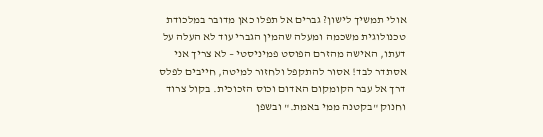אולי תמשיך לישון? גברים אל תפלו כאן מדובר במלכודת טכנולוגית משכמה ומעלה שהמין הגברי עוד לא העלה על דעתו, האישה מהזרם הפוסט פמיניסטי – לא צריך אני אסתדר לבד! אסור להתקפל ולחזור למיטה, חייבים לפלס דרך אל עבר הקומקום האדום וכוס הזכוכית. בקול צרוד וחנוק "בקטנה ממי באמת." ובשפן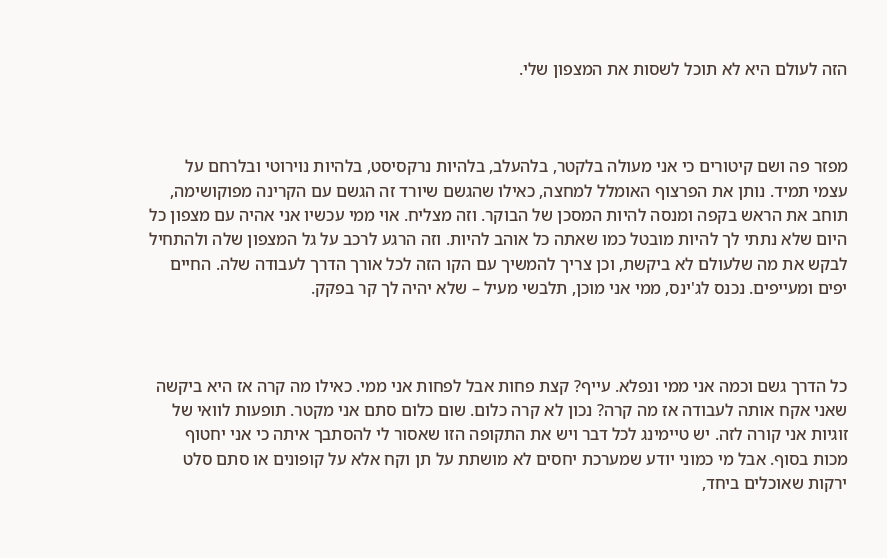הזה לעולם היא לא תוכל לשסות את המצפון שלי.



מפזר פה ושם קיטורים כי אני מעולה בלקטר, בלהעלב, בלהיות נרקסיסט, בלהיות נוירוטי ובלרחם על עצמי תמיד. נותן את הפרצוף האומלל למחצה, כאילו שהגשם שיורד זה הגשם עם הקרינה מפוקושימה, תוחב את הראש בקפה ומנסה להיות המסכן של הבוקר. וזה מצליח. אוי ממי עכשיו אני אהיה עם מצפון כל היום שלא נתתי לך להיות מובטל כמו שאתה כל אוהב להיות. וזה הרגע לרכב על גל המצפון שלה ולהתחיל לבקש את מה שלעולם לא ביקשת, וכן צריך להמשיך עם הקו הזה לכל אורך הדרך לעבודה שלה. החיים יפים ומעייפים. נכנס לג'ינס, ממי אני מוכן, תלבשי מעיל – שלא יהיה לך קר בפקק.



כל הדרך גשם וכמה אני ממי ונפלא. עייף? קצת פחות אבל לפחות אני ממי. כאילו מה קרה אז היא ביקשה שאני אקח אותה לעבודה אז מה קרה? נכון לא קרה כלום. שום כלום סתם אני מקטר. תופעות לוואי של זוגיות אני קורה לזה. יש טיימינג לכל דבר ויש את התקופה הזו שאסור לי להסתבך איתה כי אני יחטוף מכות בסוף. אבל מי כמוני יודע שמערכת יחסים לא מושתת על תן וקח אלא על קופונים או סתם סלט ירקות שאוכלים ביחד,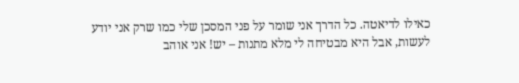כאילו לדיאטה. כל הדרך אני שומר על פני המסכן שלי כמו שרק אני יודע לעשות, אבל היא מבטיחה לי מלא מתנות – יש! אני אוהב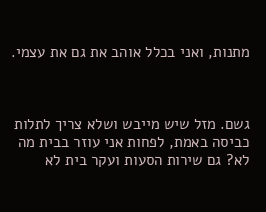מתנות, ואני בכלל אוהב את גם את עצמי.



גשם. מזל שיש מייבש ושלא צריך לתלות כביסה באמת, לפחות אני עוזר בבית מה לא? גם שירות הסעות ועקר בית לא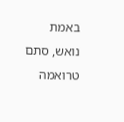באמת נואש, סתם טרואמה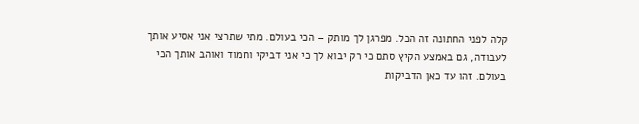קלה לפני החתונה זה הכל. מפרגן לך מותק – הכי בעולם. מתי שתרצי אני אסיע אותך לעבודה, גם באמצע הקיץ סתם כי רק יבוא לך כי אני דביקי וחמוד ואוהב אותך הכי בעולם. זהו עד כאן הדביקות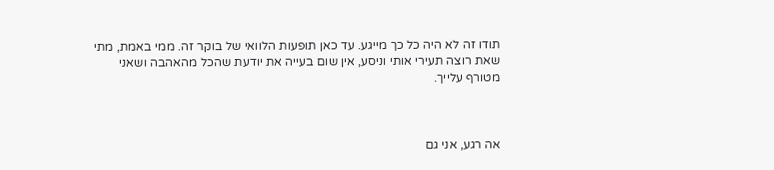תודו זה לא היה כל כך מייגע. עד כאן תופעות הלוואי של בוקר זה. ממי באמת, מתי שאת רוצה תעירי אותי וניסע, אין שום בעייה את יודעת שהכל מהאהבה ושאני מטורף עלייך.



אה רגע, אני גם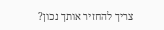צריך להחזיר אותך נכון?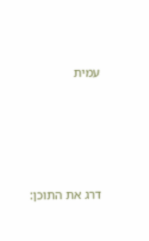עמית





דרג את התוכן: